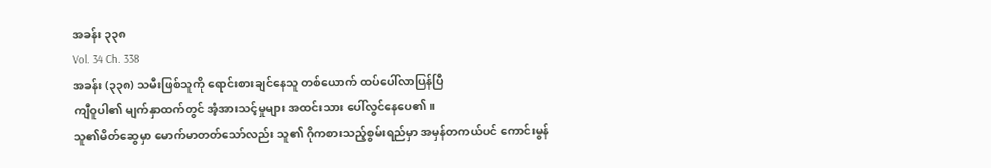အခန်း ၃၃၈
Vol. 34 Ch. 338
အခန်း (၃၃၈) သမီးဖြစ်သူကို ရောင်းစားချင်နေသူ တစ်ယောက် ထပ်ပေါ်လာပြန်ပြီ
ကျီဝူပါ၏ မျက်နှာထက်တွင် အံ့အားသင့်မှုများ အထင်းသား ပေါ်လွင်နေပေ၏။
သူ၏မိတ်ဆွေမှာ မောက်မာတတ်သော်လည်း သူ၏ ဂိုကစားသည့်စွမ်းရည်မှာ အမှန်တကယ်ပင် ကောင်းမွန်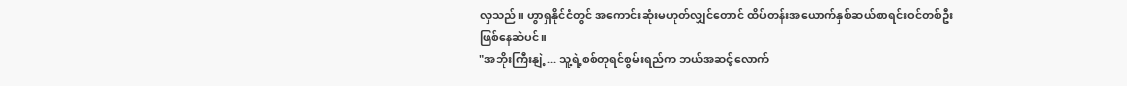လှသည်။ ဟွာရှနိုင်ငံတွင် အကောင်းဆုံးမဟုတ်လျှင်တောင် ထိပ်တန်းအယောက်နှစ်ဆယ်စာရင်းဝင်တစ်ဦး ဖြစ်နေဆဲပင်။
"အဘိုးကြီးနျဲ့... သူ့ရဲ့စစ်တုရင်စွမ်းရည်က ဘယ်အဆင့်လောက်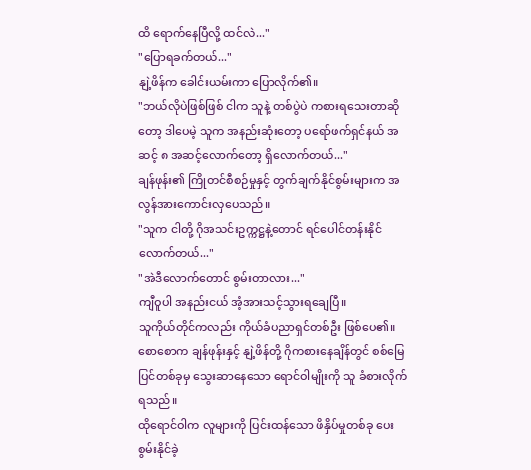ထိ ရောက်နေပြီလို့ ထင်လဲ..."
"ပြောရခက်တယ်..."
နျဲ့ဖိန်က ခေါင်းယမ်းကာ ပြောလိုက်၏။
"ဘယ်လိုပဲဖြစ်ဖြစ် ငါက သူနဲ့ တစ်ပွဲပဲ ကစားရသေးတာဆိုတော့ ဒါပေမဲ့ သူက အနည်းဆုံးတော့ ပရော်ဖက်ရှင်နယ် အဆင့် ၈ အဆင့်လောက်တော့ ရှိလောက်တယ်..."
ချန်ဖုန်း၏ ကြိုတင်စီစဉ်မှုနှင့် တွက်ချက်နိုင်စွမ်းများက အလွန်အားကောင်းလှပေသည်။
"သူက ငါတို့ ဂိုအသင်းဥက္ကဋ္ဌနဲ့တောင် ရင်ပေါင်တန်းနိုင်လောက်တယ်..."
"အဲဒီလောက်တောင် စွမ်းတာလား..."
ကျီဝူပါ အနည်းငယ် အံ့အားသင့်သွားရချေပြီ။
သူကိုယ်တိုင်ကလည်း ကိုယ်ခံပညာရှင်တစ်ဦး ဖြစ်ပေ၏။
စောစောက ချန်ဖုန်းနှင့် နျဲ့ဖိန်တို့ ဂိုကစားနေချိန်တွင် စစ်မြေပြင်တစ်ခုမှ သွေးဆာနေသော ရောင်ဝါမျိုးကို သူ ခံစားလိုက်ရသည်။
ထိုရောင်ဝါက လူများကို ပြင်းထန်သော ဖိနှိပ်မှုတစ်ခု ပေးစွမ်းနိုင်ခဲ့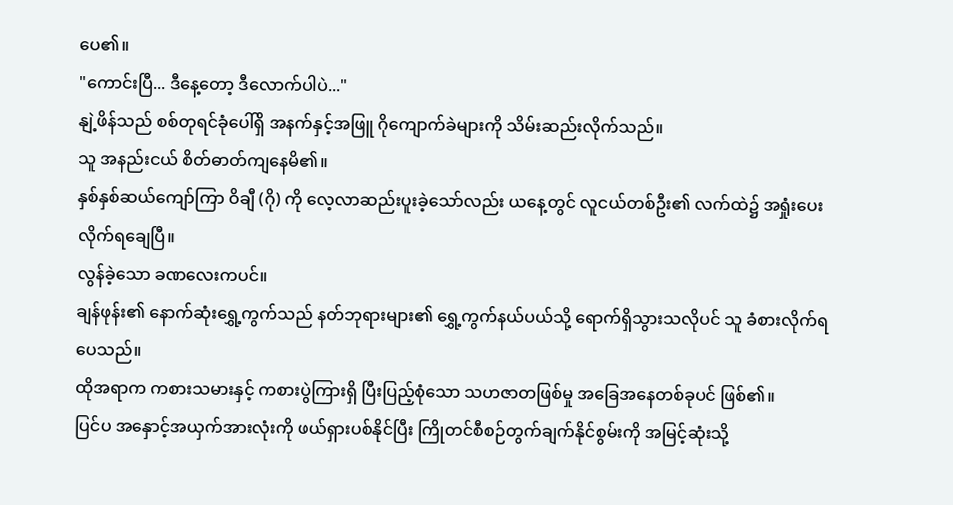ပေ၏။
"ကောင်းပြီ... ဒီနေ့တော့ ဒီလောက်ပါပဲ..."
နျဲ့ဖိန်သည် စစ်တုရင်ခုံပေါ်ရှိ အနက်နှင့်အဖြူ ဂိုကျောက်ခဲများကို သိမ်းဆည်းလိုက်သည်။
သူ အနည်းငယ် စိတ်ဓာတ်ကျနေမိ၏။
နှစ်နှစ်ဆယ်ကျော်ကြာ ဝိချီ (ဂို) ကို လေ့လာဆည်းပူးခဲ့သော်လည်း ယနေ့တွင် လူငယ်တစ်ဦး၏ လက်ထဲ၌ အရှုံးပေးလိုက်ရချေပြီ။
လွန်ခဲ့သော ခဏလေးကပင်။
ချန်ဖုန်း၏ နောက်ဆုံးရွှေ့ကွက်သည် နတ်ဘုရားများ၏ ရွှေ့ကွက်နယ်ပယ်သို့ ရောက်ရှိသွားသလိုပင် သူ ခံစားလိုက်ရပေသည်။
ထိုအရာက ကစားသမားနှင့် ကစားပွဲကြားရှိ ပြီးပြည့်စုံသော သဟဇာတဖြစ်မှု အခြေအနေတစ်ခုပင် ဖြစ်၏။
ပြင်ပ အနှောင့်အယှက်အားလုံးကို ဖယ်ရှားပစ်နိုင်ပြီး ကြိုတင်စီစဉ်တွက်ချက်နိုင်စွမ်းကို အမြင့်ဆုံးသို့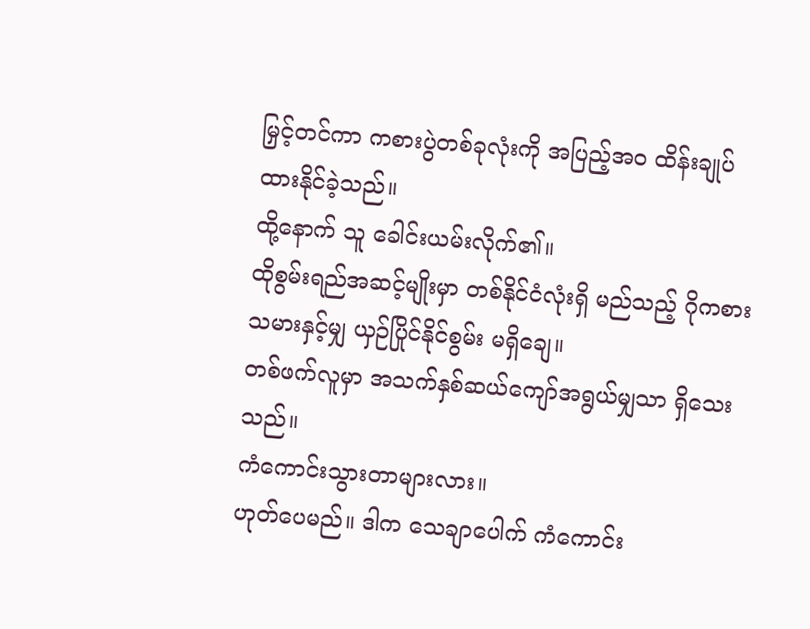မြှင့်တင်ကာ ကစားပွဲတစ်ခုလုံးကို အပြည့်အဝ ထိန်းချုပ်ထားနိုင်ခဲ့သည်။
ထို့နောက် သူ ခေါင်းယမ်းလိုက်၏။
ထိုစွမ်းရည်အဆင့်မျိုးမှာ တစ်နိုင်ငံလုံးရှိ မည်သည့် ဂိုကစားသမားနှင့်မျှ ယှဉ်ပြိုင်နိုင်စွမ်း မရှိချေ။
တစ်ဖက်လူမှာ အသက်နှစ်ဆယ်ကျော်အရွယ်မျှသာ ရှိသေးသည်။
ကံကောင်းသွားတာများလား။
ဟုတ်ပေမည်။ ဒါက သေချာပေါက် ကံကောင်း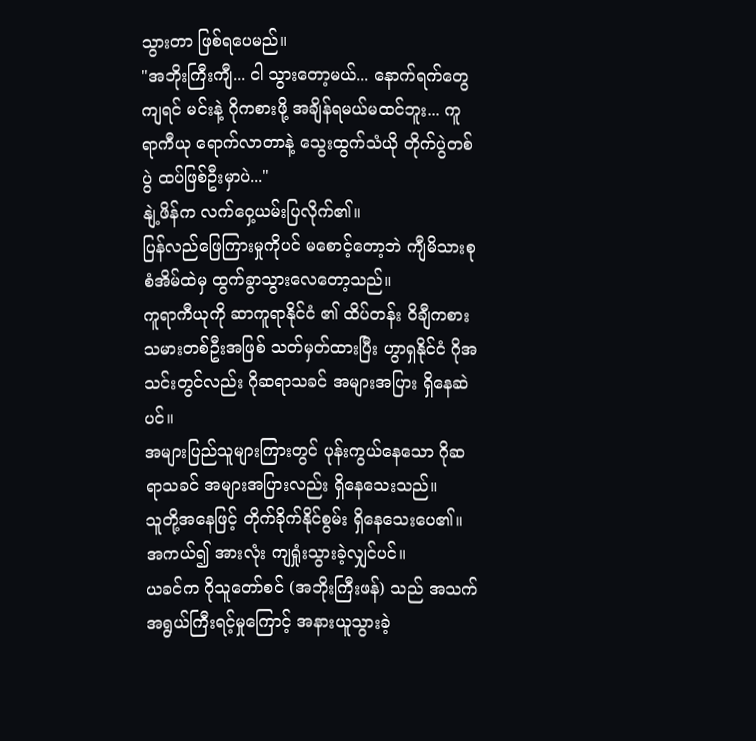သွားတာ ဖြစ်ရပေမည်။
"အဘိုးကြီးကျီ... ငါ သွားတော့မယ်... နောက်ရက်တွေကျရင် မင်းနဲ့ ဂိုကစားဖို့ အချိန်ရမယ်မထင်ဘူး... ကူရာကီယု ရောက်လာတာနဲ့ သွေးထွက်သံယို တိုက်ပွဲတစ်ပွဲ ထပ်ဖြစ်ဦးမှာပဲ..."
နျဲ့ဖိန်က လက်ဝှေ့ယမ်းပြလိုက်၏။
ပြန်လည်ဖြေကြားမှုကိုပင် မစောင့်တော့ဘဲ ကျီမိသားစု စံအိမ်ထဲမှ ထွက်ခွာသွားလေတော့သည်။
ကူရာကီယုကို ဆာကူရာနိုင်ငံ ၏ ထိပ်တန်း ဝိချီကစားသမားတစ်ဦးအဖြစ် သတ်မှတ်ထားပြီး ဟွာရှနိုင်ငံ ဂိုအသင်းတွင်လည်း ဂိုဆရာသခင် အများအပြား ရှိနေဆဲပင်။
အများပြည်သူများကြားတွင် ပုန်းကွယ်နေသော ဂိုဆရာသခင် အများအပြားလည်း ရှိနေသေးသည်။
သူတို့အနေဖြင့် တိုက်ခိုက်နိုင်စွမ်း ရှိနေသေးပေ၏။
အကယ်၍ အားလုံး ကျရှုံးသွားခဲ့လျှင်ပင်။
ယခင်က ဂိုသူတော်စင် (အဘိုးကြီးဖန်) သည် အသက်အရွယ်ကြီးရင့်မှုကြောင့် အနားယူသွားခဲ့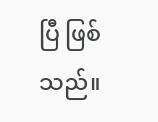ပြီ ဖြစ်သည်။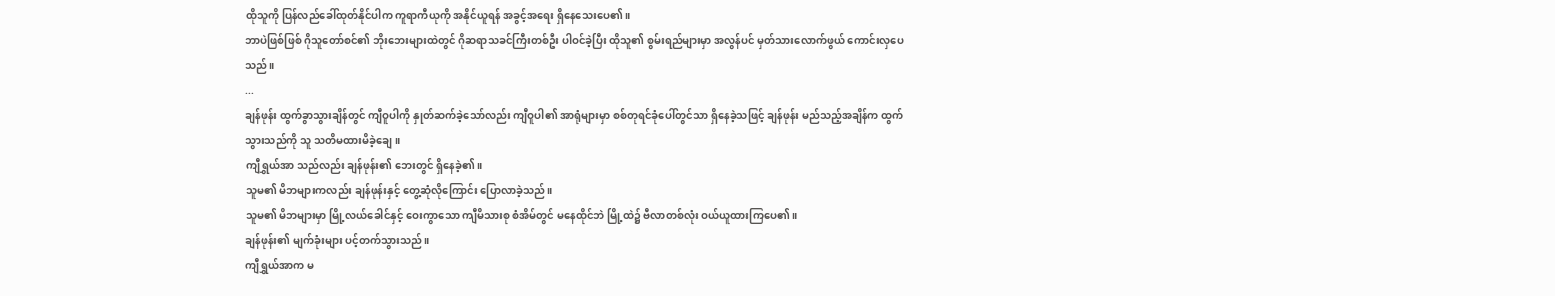ထိုသူကို ပြန်လည်ခေါ်ထုတ်နိုင်ပါက ကူရာကီယုကို အနိုင်ယူရန် အခွင့်အရေး ရှိနေသေးပေ၏။
ဘာပဲဖြစ်ဖြစ် ဂိုသူတော်စင်၏ ဘိုးဘေးများထဲတွင် ဂိုဆရာသခင်ကြီးတစ်ဦး ပါဝင်ခဲ့ပြီး ထိုသူ၏ စွမ်းရည်များမှာ အလွန်ပင် မှတ်သားလောက်ဖွယ် ကောင်းလှပေသည်။
...
ချန်ဖုန်း ထွက်ခွာသွားချိန်တွင် ကျီဝူပါကို နှုတ်ဆက်ခဲ့သော်လည်း ကျီဝူပါ၏ အာရုံများမှာ စစ်တုရင်ခုံပေါ်တွင်သာ ရှိနေခဲ့သဖြင့် ချန်ဖုန်း မည်သည့်အချိန်က ထွက်သွားသည်ကို သူ သတိမထားမိခဲ့ချေ။
ကျီရွှယ်အာ သည်လည်း ချန်ဖုန်း၏ ဘေးတွင် ရှိနေခဲ့၏။
သူမ၏ မိဘများကလည်း ချန်ဖုန်းနှင့် တွေ့ဆုံလိုကြောင်း ပြောလာခဲ့သည်။
သူမ၏ မိဘများမှာ မြို့လယ်ခေါင်နှင့် ဝေးကွာသော ကျီမိသားစု စံအိမ်တွင် မနေထိုင်ဘဲ မြို့ထဲ၌ ဗီလာတစ်လုံး ဝယ်ယူထားကြပေ၏။
ချန်ဖုန်း၏ မျက်ခုံးများ ပင့်တက်သွားသည်။
ကျီရွှယ်အာက မ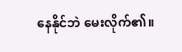နေနိုင်ဘဲ မေးလိုက်၏။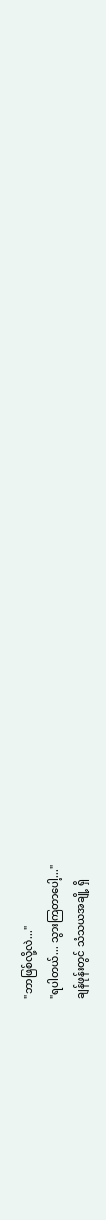"ဘာဖြစ်လို့လဲ..."
"ရပါတယ်... သွားကြတာပေါ့..."
ချန်ဖုန်းတွင် သံသယအချို့ ရှိ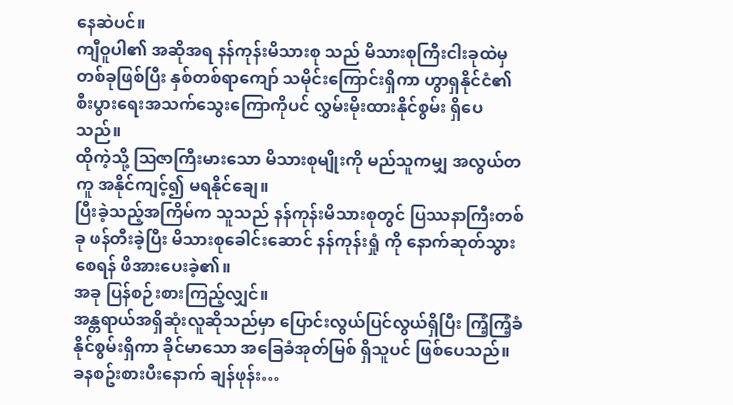နေဆဲပင်။
ကျီဝူပါ၏ အဆိုအရ နန်ကုန်းမိသားစု သည် မိသားစုကြီးငါးခုထဲမှ တစ်ခုဖြစ်ပြီး နှစ်တစ်ရာကျော် သမိုင်းကြောင်းရှိကာ ဟွာရှနိုင်ငံ၏ စီးပွားရေးအသက်သွေးကြောကိုပင် လွှမ်းမိုးထားနိုင်စွမ်း ရှိပေသည်။
ထိုကဲ့သို့ ဩဇာကြီးမားသော မိသားစုမျိုးကို မည်သူကမျှ အလွယ်တကူ အနိုင်ကျင့်၍ မရနိုင်ချေ။
ပြီးခဲ့သည့်အကြိမ်က သူသည် နန်ကုန်းမိသားစုတွင် ပြဿနာကြီးတစ်ခု ဖန်တီးခဲ့ပြီး မိသားစုခေါင်းဆောင် နန်ကုန်းရှုံ ကို နောက်ဆုတ်သွားစေရန် ဖိအားပေးခဲ့၏။
အခု ပြန်စဉ်းစားကြည့်လျှင်။
အန္တရာယ်အရှိဆုံးလူဆိုသည်မှာ ပြောင်းလွယ်ပြင်လွယ်ရှိပြီး ကြံ့ကြံ့ခံနိုင်စွမ်းရှိကာ ခိုင်မာသော အခြေခံအုတ်မြစ် ရှိသူပင် ဖြစ်ပေသည်။
ခနစဥ်းစားပီးနောက် ချန်ဖုန်း…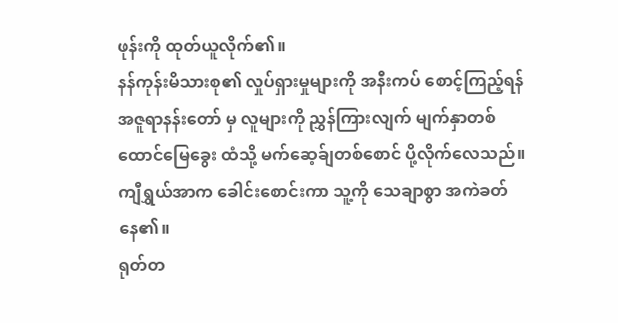ဖုန်းကို ထုတ်ယူလိုက်၏။
နန်ကုန်းမိသားစု၏ လှုပ်ရှားမှုများကို အနီးကပ် စောင့်ကြည့်ရန် အဇူရာနန်းတော် မှ လူများကို ညွှန်ကြားလျက် မျက်နှာတစ်ထောင်မြေခွေး ထံသို့ မက်ဆေ့ခ်ျတစ်စောင် ပို့လိုက်လေသည်။
ကျီရွှယ်အာက ခေါင်းစောင်းကာ သူ့ကို သေချာစွာ အကဲခတ်နေ၏။
ရုတ်တ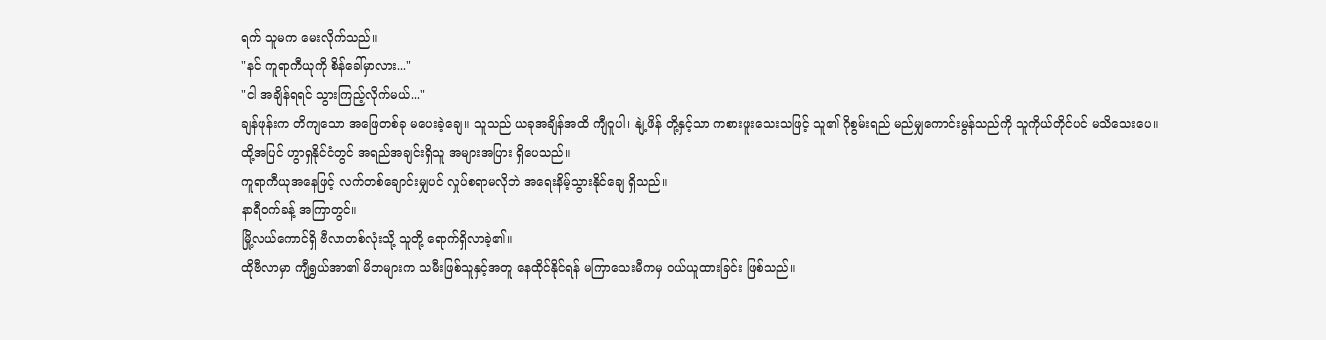ရက် သူမက မေးလိုက်သည်။
"နင် ကူရာကီယုကို စိန်ခေါ်မှာလား..."
"ငါ အချိန်ရရင် သွားကြည့်လိုက်မယ်..."
ချန်ဖုန်းက တိကျသော အဖြေတစ်ခု မပေးခဲ့ချေ။ သူသည် ယခုအချိန်အထိ ကျီဝူပါ၊ နျဲ့ဖိန် တို့နှင့်သာ ကစားဖူးသေးသဖြင့် သူ၏ ဂိုစွမ်းရည် မည်မျှကောင်းမွန်သည်ကို သူကိုယ်တိုင်ပင် မသိသေးပေ။
ထို့အပြင် ဟွာရှနိုင်ငံတွင် အရည်အချင်းရှိသူ အများအပြား ရှိပေသည်။
ကူရာကီယုအနေဖြင့် လက်တစ်ချောင်းမျှပင် လှုပ်စရာမလိုဘဲ အရေးနိမ့်သွားနိုင်ချေ ရှိသည်။
နာရီဝက်ခန့် အကြာတွင်။
မြို့လယ်ကောင်ရှိ ဗီလာတစ်လုံးသို့ သူတို့ ရောက်ရှိလာခဲ့၏။
ထိုဗီလာမှာ ကျီရွှယ်အာ၏ မိဘများက သမီးဖြစ်သူနှင့်အတူ နေထိုင်နိုင်ရန် မကြာသေးမီကမှ ဝယ်ယူထားခြင်း ဖြစ်သည်။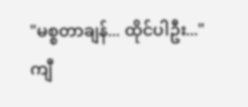"မစ္စတာချန်... ထိုင်ပါဦး..."
ကျီ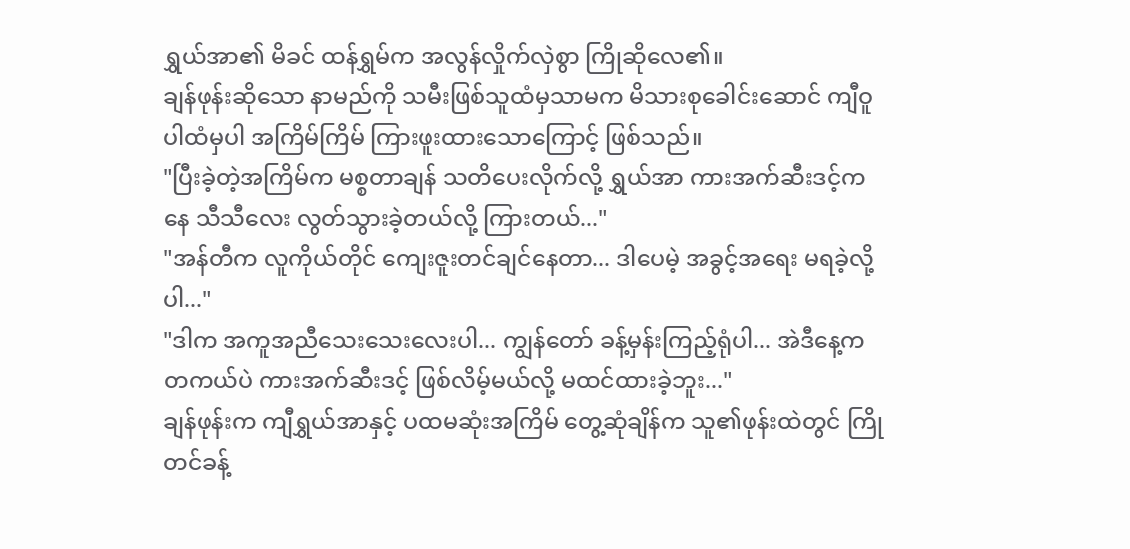ရွှယ်အာ၏ မိခင် ထန်ရွှမ်က အလွန်လှိုက်လှဲစွာ ကြိုဆိုလေ၏။
ချန်ဖုန်းဆိုသော နာမည်ကို သမီးဖြစ်သူထံမှသာမက မိသားစုခေါင်းဆောင် ကျီဝူပါထံမှပါ အကြိမ်ကြိမ် ကြားဖူးထားသောကြောင့် ဖြစ်သည်။
"ပြီးခဲ့တဲ့အကြိမ်က မစ္စတာချန် သတိပေးလိုက်လို့ ရွှယ်အာ ကားအက်ဆီးဒင့်ကနေ သီသီလေး လွတ်သွားခဲ့တယ်လို့ ကြားတယ်..."
"အန်တီက လူကိုယ်တိုင် ကျေးဇူးတင်ချင်နေတာ... ဒါပေမဲ့ အခွင့်အရေး မရခဲ့လို့ပါ..."
"ဒါက အကူအညီသေးသေးလေးပါ... ကျွန်တော် ခန့်မှန်းကြည့်ရုံပါ... အဲဒီနေ့က တကယ်ပဲ ကားအက်ဆီးဒင့် ဖြစ်လိမ့်မယ်လို့ မထင်ထားခဲ့ဘူး..."
ချန်ဖုန်းက ကျီရွှယ်အာနှင့် ပထမဆုံးအကြိမ် တွေ့ဆုံချိန်က သူ၏ဖုန်းထဲတွင် ကြိုတင်ခန့်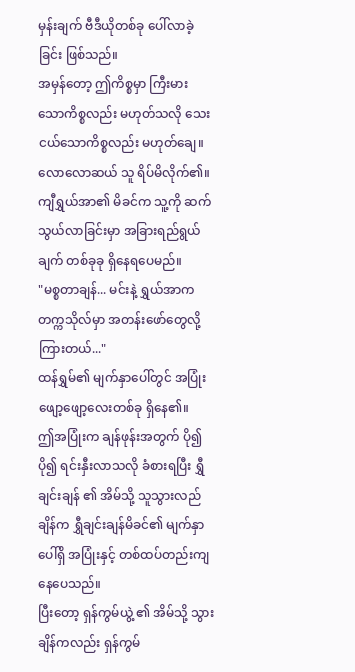မှန်းချက် ဗီဒီယိုတစ်ခု ပေါ်လာခဲ့ခြင်း ဖြစ်သည်။
အမှန်တော့ ဤကိစ္စမှာ ကြီးမားသောကိစ္စလည်း မဟုတ်သလို သေးငယ်သောကိစ္စလည်း မဟုတ်ချေ။
လောလောဆယ် သူ ရိပ်မိလိုက်၏။
ကျီရွှယ်အာ၏ မိခင်က သူ့ကို ဆက်သွယ်လာခြင်းမှာ အခြားရည်ရွယ်ချက် တစ်ခုခု ရှိနေရပေမည်။
"မစ္စတာချန်... မင်းနဲ့ ရွှယ်အာက တက္ကသိုလ်မှာ အတန်းဖော်တွေလို့ ကြားတယ်..."
ထန်ရွှမ်၏ မျက်နှာပေါ်တွင် အပြုံးဖျော့ဖျော့လေးတစ်ခု ရှိနေ၏။
ဤအပြုံးက ချန်ဖုန်းအတွက် ပို၍ပို၍ ရင်းနှီးလာသလို ခံစားရပြီး ရွှီချင်းချန် ၏ အိမ်သို့ သူသွားလည်ချိန်က ရွှီချင်းချန်မိခင်၏ မျက်နှာပေါ်ရှိ အပြုံးနှင့် တစ်ထပ်တည်းကျနေပေသည်။
ပြီးတော့ ရှန်ကွမ်ယွဲ့ ၏ အိမ်သို့ သွားချိန်ကလည်း ရှန်ကွမ်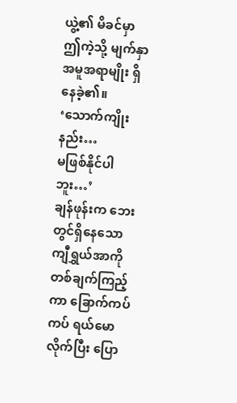ယွဲ့၏ မိခင်မှာ ဤကဲ့သို့ မျက်နှာအမူအရာမျိုး ရှိနေခဲ့၏။
‘သောက်ကျိုးနည်း…
မဖြစ်နိုင်ပါဘူး…’
ချန်ဖုန်းက ဘေးတွင်ရှိနေသော ကျီရွှယ်အာကို တစ်ချက်ကြည့်ကာ ခြောက်ကပ်ကပ် ရယ်မောလိုက်ပြီး ပြော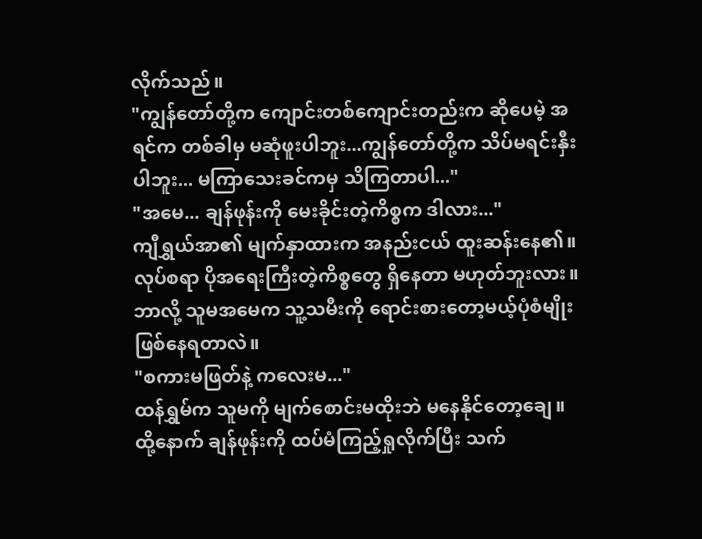လိုက်သည်။
"ကျွန်တော်တို့က ကျောင်းတစ်ကျောင်းတည်းက ဆိုပေမဲ့ အရင်က တစ်ခါမှ မဆုံဖူးပါဘူး...ကျွန်တော်တို့က သိပ်မရင်းနှီးပါဘူး... မကြာသေးခင်ကမှ သိကြတာပါ..."
"အမေ... ချန်ဖုန်းကို မေးခိုင်းတဲ့ကိစ္စက ဒါလား..."
ကျီရွှယ်အာ၏ မျက်နှာထားက အနည်းငယ် ထူးဆန်းနေ၏။
လုပ်စရာ ပိုအရေးကြီးတဲ့ကိစ္စတွေ ရှိနေတာ မဟုတ်ဘူးလား။ ဘာလို့ သူမအမေက သူ့သမီးကို ရောင်းစားတော့မယ့်ပုံစံမျိုး ဖြစ်နေရတာလဲ။
"စကားမဖြတ်နဲ့ ကလေးမ..."
ထန်ရွှမ်က သူမကို မျက်စောင်းမထိုးဘဲ မနေနိုင်တော့ချေ။
ထို့နောက် ချန်ဖုန်းကို ထပ်မံကြည့်ရှုလိုက်ပြီး သက်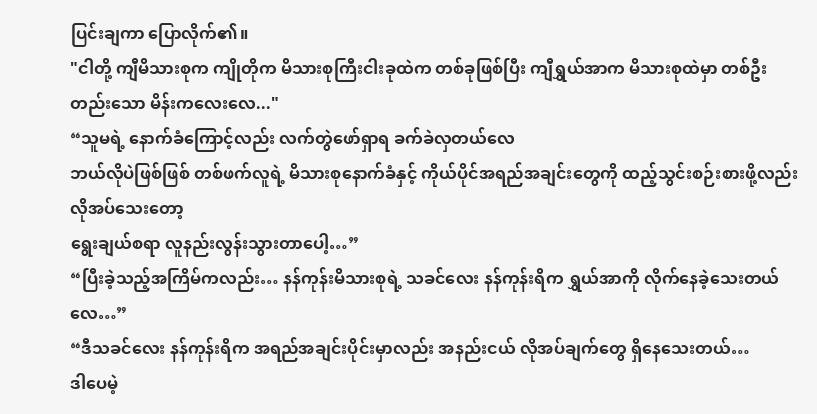ပြင်းချကာ ပြောလိုက်၏။
"ငါတို့ ကျီမိသားစုက ကျိုတိုက မိသားစုကြီးငါးခုထဲက တစ်ခုဖြစ်ပြီး ကျီရွှယ်အာက မိသားစုထဲမှာ တစ်ဦးတည်းသော မိန်းကလေးလေ..."
“သူမရဲ့ နောက်ခံကြောင့်လည်း လက်တွဲဖော်ရှာရ ခက်ခဲလှတယ်လေ
ဘယ်လိုပဲဖြစ်ဖြစ် တစ်ဖက်လူရဲ့ မိသားစုနောက်ခံနှင့် ကိုယ်ပိုင်အရည်အချင်းတွေကို ထည့်သွင်းစဉ်းစားဖို့လည်း လိုအပ်သေးတော့
ရွေးချယ်စရာ လူနည်းလွန်းသွားတာပေါ့…”
“ပြီးခဲ့သည့်အကြိမ်ကလည်း… နန်ကုန်းမိသားစုရဲ့ သခင်လေး နန်ကုန်းရိက ရွှယ်အာကို လိုက်နေခဲ့သေးတယ်လေ…”
“ဒီသခင်လေး နန်ကုန်းရိက အရည်အချင်းပိုင်းမှာလည်း အနည်းငယ် လိုအပ်ချက်တွေ ရှိနေသေးတယ်…
ဒါပေမဲ့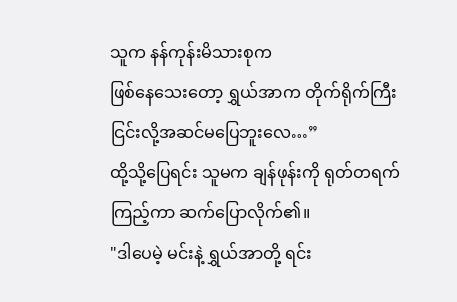သူက နန်ကုန်းမိသားစုက
ဖြစ်နေသေးတော့ ရွှယ်အာက တိုက်ရိုက်ကြီး ငြင်းလို့အဆင်မပြေဘူးလေ…”
ထို့သို့ပြေရင်း သူမက ချန်ဖုန်းကို ရုတ်တရက် ကြည့်ကာ ဆက်ပြောလိုက်၏။
"ဒါပေမဲ့ မင်းနဲ့ ရွှယ်အာတို့ ရင်း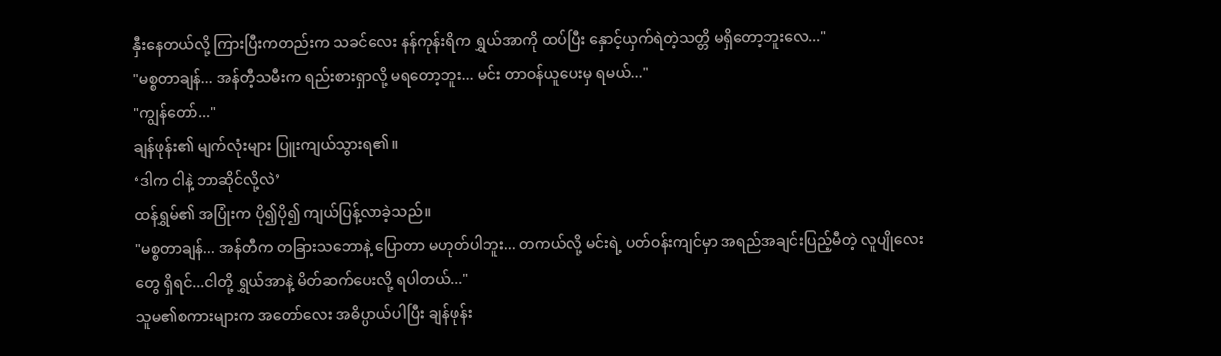နှီးနေတယ်လို့ ကြားပြီးကတည်းက သခင်လေး နန်ကုန်းရိက ရွှယ်အာကို ထပ်ပြီး နှောင့်ယှက်ရဲတဲ့သတ္တိ မရှိတော့ဘူးလေ..."
"မစ္စတာချန်... အန်တီ့သမီးက ရည်းစားရှာလို့ မရတော့ဘူး... မင်း တာဝန်ယူပေးမှ ရမယ်..."
"ကျွန်တော်..."
ချန်ဖုန်း၏ မျက်လုံးများ ပြူးကျယ်သွားရ၏။
‘ဒါက ငါနဲ့ ဘာဆိုင်လို့လဲ’
ထန်ရွှမ်၏ အပြုံးက ပို၍ပို၍ ကျယ်ပြန့်လာခဲ့သည်။
"မစ္စတာချန်... အန်တီက တခြားသဘောနဲ့ ပြောတာ မဟုတ်ပါဘူး... တကယ်လို့ မင်းရဲ့ ပတ်ဝန်းကျင်မှာ အရည်အချင်းပြည့်မီတဲ့ လူပျိုလေးတွေ ရှိရင်...ငါတို့ ရွှယ်အာနဲ့ မိတ်ဆက်ပေးလို့ ရပါတယ်..."
သူမ၏စကားများက အတော်လေး အဓိပ္ပာယ်ပါပြီး ချန်ဖုန်း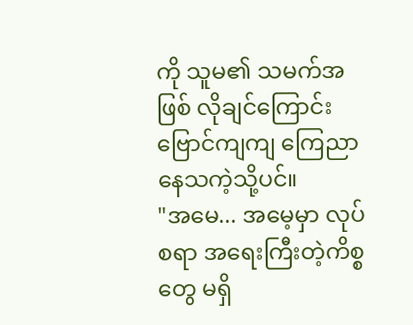ကို သူမ၏ သမက်အဖြစ် လိုချင်ကြောင်း ဗြောင်ကျကျ ကြေညာနေသကဲ့သို့ပင်။
"အမေ... အမေ့မှာ လုပ်စရာ အရေးကြီးတဲ့ကိစ္စတွေ မရှိ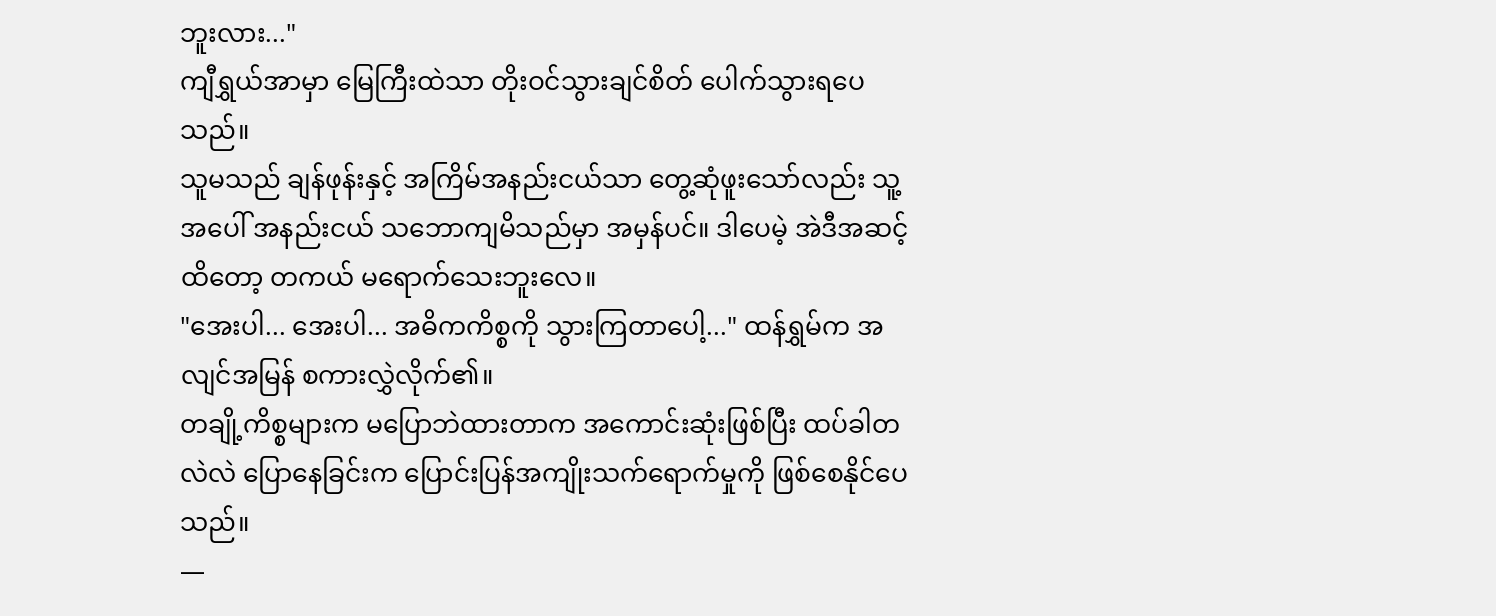ဘူးလား..."
ကျီရွှယ်အာမှာ မြေကြီးထဲသာ တိုးဝင်သွားချင်စိတ် ပေါက်သွားရပေသည်။
သူမသည် ချန်ဖုန်းနှင့် အကြိမ်အနည်းငယ်သာ တွေ့ဆုံဖူးသော်လည်း သူ့အပေါ် အနည်းငယ် သဘောကျမိသည်မှာ အမှန်ပင်။ ဒါပေမဲ့ အဲဒီအဆင့်ထိတော့ တကယ် မရောက်သေးဘူးလေ။
"အေးပါ... အေးပါ... အဓိကကိစ္စကို သွားကြတာပေါ့..." ထန်ရွှမ်က အလျင်အမြန် စကားလွှဲလိုက်၏။
တချို့ကိစ္စများက မပြောဘဲထားတာက အကောင်းဆုံးဖြစ်ပြီး ထပ်ခါတလဲလဲ ပြောနေခြင်းက ပြောင်းပြန်အကျိုးသက်ရောက်မှုကို ဖြစ်စေနိုင်ပေသည်။
—